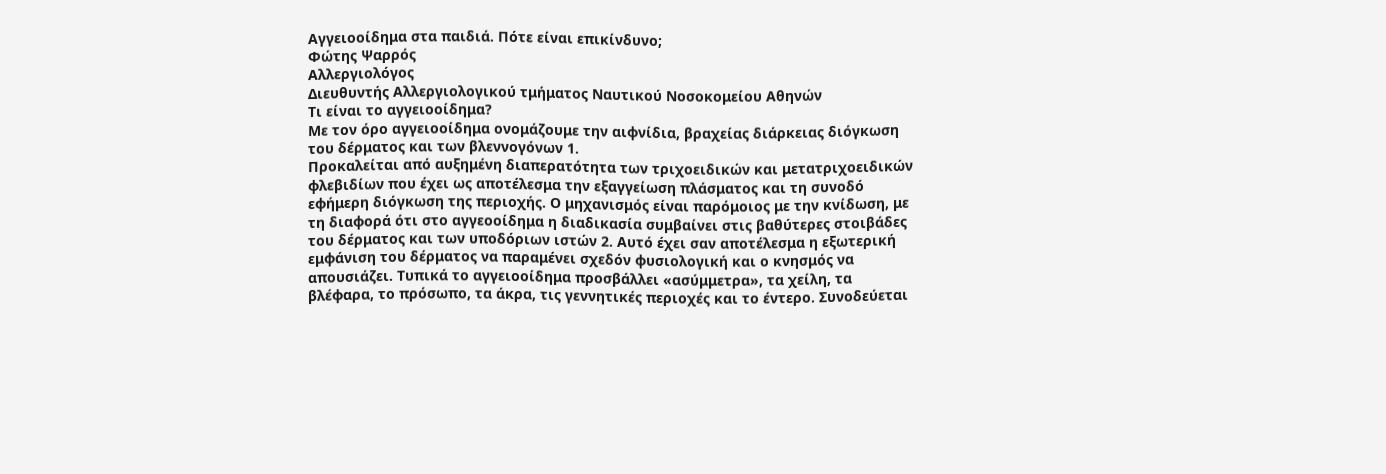Αγγειοοίδημα στα παιδιά. Πότε είναι επικίνδυνο;
Φώτης Ψαρρός
Αλλεργιολόγος
Διευθυντής Αλλεργιολογικού τμήματος Ναυτικού Νοσοκομείου Αθηνών
Τι είναι το αγγειοοίδημα?
Με τον όρο αγγειοοίδημα ονομάζουμε την αιφνίδια, βραχείας διάρκειας διόγκωση του δέρματος και των βλεννογόνων 1.
Προκαλείται από αυξημένη διαπερατότητα των τριχοειδικών και μετατριχοειδικών φλεβιδίων που έχει ως αποτέλεσμα την εξαγγείωση πλάσματος και τη συνοδό εφήμερη διόγκωση της περιοχής. Ο μηχανισμός είναι παρόμοιος με την κνίδωση, με τη διαφορά ότι στο αγγεοοίδημα η διαδικασία συμβαίνει στις βαθύτερες στοιβάδες του δέρματος και των υποδόριων ιστών 2. Αυτό έχει σαν αποτέλεσμα η εξωτερική εμφάνιση του δέρματος να παραμένει σχεδόν φυσιολογική και ο κνησμός να απουσιάζει. Τυπικά το αγγειοοίδημα προσβάλλει «ασύμμετρα», τα χείλη, τα βλέφαρα, το πρόσωπο, τα άκρα, τις γεννητικές περιοχές και το έντερο. Συνοδεύεται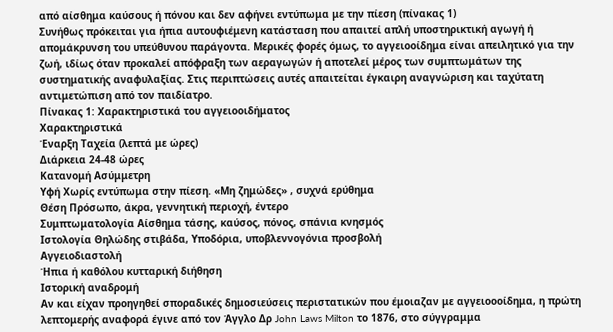από αίσθημα καύσους ή πόνου και δεν αφήνει εντύπωμα με την πίεση (πίνακας 1)
Συνήθως πρόκειται για ήπια αυτουφιέμενη κατάσταση που απαιτεί απλή υποστηρικτική αγωγή ή απομάκρυνση του υπεύθυνου παράγοντα. Μερικές φορές όμως, το αγγειοοίδημα είναι απειλητικό για την ζωή, ιδίως όταν προκαλεί απόφραξη των αεραγωγών ή αποτελεί μέρος των συμπτωμάτων της συστηματικής αναφυλαξίας. Στις περιπτώσεις αυτές απαιτείται έγκαιρη αναγνώριση και ταχύτατη αντιμετώπιση από τον παιδίατρο.
Πίνακας 1: Χαρακτηριστικά του αγγειοοιδήματος
Χαρακτηριστικά
Έναρξη Ταχεία (λεπτά με ώρες)
Διάρκεια 24-48 ώρες
Κατανομή Ασύμμετρη
Υφή Χωρίς εντύπωμα στην πίεση. «Μη ζημώδες» , συχνά ερύθημα
Θέση Πρόσωπο, άκρα, γεννητική περιοχή, έντερο
Συμπτωματολογία Αίσθημα τάσης, καύσος, πόνος, σπάνια κνησμός
Ιστολογία Θηλώδης στιβάδα, Υποδόρια, υποβλεννογόνια προσβολή
Αγγειοδιαστολή
Ήπια ή καθόλου κυτταρική διήθηση
Ιστορική αναδρομή
Αν και είχαν προηγηθεί σποραδικές δημοσιεύσεις περιστατικών που έμοιαζαν με αγγειοοοίδημα, η πρώτη λεπτομερής αναφορά έγινε από τον Άγγλο Δρ John Laws Milton το 1876, στο σύγγραμμα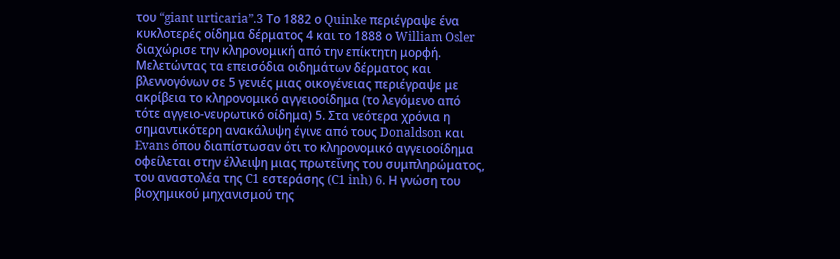του “giant urticaria”.3 Το 1882 ο Quinke περιέγραψε ένα κυκλοτερές οίδημα δέρματος 4 και το 1888 ο William Osler διαχώρισε την κληρονομική από την επίκτητη μορφή. Μελετώντας τα επεισόδια οιδημάτων δέρματος και βλεννογόνων σε 5 γενιές μιας οικογένειας περιέγραψε με ακρίβεια το κληρονομικό αγγειοοίδημα (το λεγόμενο από τότε αγγειο-νευρωτικό οίδημα) 5. Στα νεότερα χρόνια η σημαντικότερη ανακάλυψη έγινε από τους Donaldson και Evans όπου διαπίστωσαν ότι το κληρονομικό αγγειοοίδημα οφείλεται στην έλλειψη μιας πρωτεΐνης του συμπληρώματος, του αναστολέα της C1 εστεράσης (C1 inh) 6. Η γνώση του βιοχημικού μηχανισμού της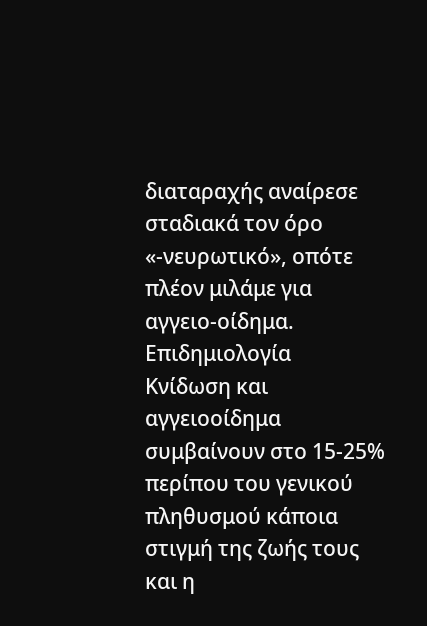διαταραχής αναίρεσε σταδιακά τον όρο «-νευρωτικό», οπότε πλέον μιλάμε για αγγειο-οίδημα.
Επιδημιολογία
Κνίδωση και αγγειοοίδημα συμβαίνουν στο 15-25% περίπου του γενικού πληθυσμού κάποια στιγμή της ζωής τους και η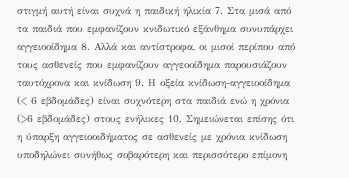στιγμή αυτή είναι συχνά η παιδική ηλικία 7. Στα μισά από τα παιδιά που εμφανίζουν κνιδωτικό εξάνθημα συνυπάρχει αγγειοοίδημα 8. Αλλά και αντίστροφα, οι μισοί περίπου από τους ασθενείς που εμφανίζουν αγγεοοίδημα παρουσιάζουν ταυτόχρονα και κνίδωση 9. Η οξεία κνίδωση-αγγειοοίδημα (< 6 εβδομάδες) είναι συχνότερη στα παιδιά ενώ η χρόνια (>6 εβδομάδες) στους ενήλικες 10. Σημειώνεται επίσης ότι η ύπαρξη αγγειοοιδήματος σε ασθενείς με χρόνια κνίδωση υποδηλώνει συνήθως σοβαρότερη και περισσότερο επίμονη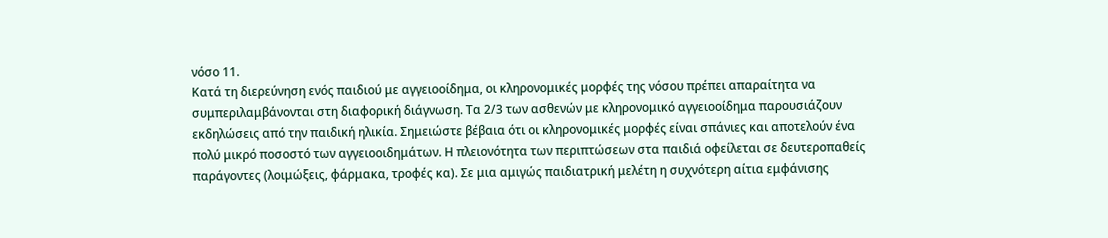νόσο 11.
Κατά τη διερεύνηση ενός παιδιού με αγγειοοίδημα, οι κληρονομικές μορφές της νόσου πρέπει απαραίτητα να συμπεριλαμβάνονται στη διαφορική διάγνωση. Τα 2/3 των ασθενών με κληρονομικό αγγειοοίδημα παρουσιάζουν εκδηλώσεις από την παιδική ηλικία. Σημειώστε βέβαια ότι οι κληρονομικές μορφές είναι σπάνιες και αποτελούν ένα πολύ μικρό ποσοστό των αγγειοοιδημάτων. Η πλειονότητα των περιπτώσεων στα παιδιά οφείλεται σε δευτεροπαθείς παράγοντες (λοιμώξεις, φάρμακα, τροφές κα). Σε μια αμιγώς παιδιατρική μελέτη η συχνότερη αίτια εμφάνισης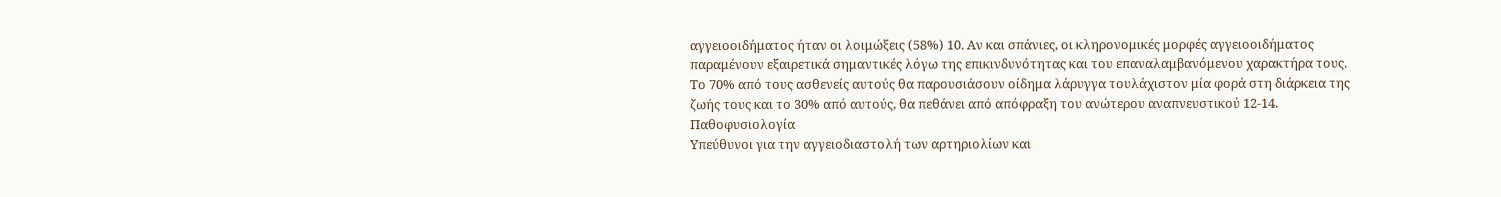αγγειοοιδήματος ήταν οι λοιμώξεις (58%) 10. Αν και σπάνιες, οι κληρονομικές μορφές αγγειοοιδήματος παραμένουν εξαιρετικά σημαντικές λόγω της επικινδυνότητας και του επαναλαμβανόμενου χαρακτήρα τους. Το 70% από τους ασθενείς αυτούς θα παρουσιάσουν οίδημα λάρυγγα τουλάχιστον μία φορά στη διάρκεια της ζωής τους και το 30% από αυτούς, θα πεθάνει από απόφραξη του ανώτερου αναπνευστικού 12-14.
Παθοφυσιολογία
Υπεύθυνοι για την αγγειοδιαστολή των αρτηριολίων και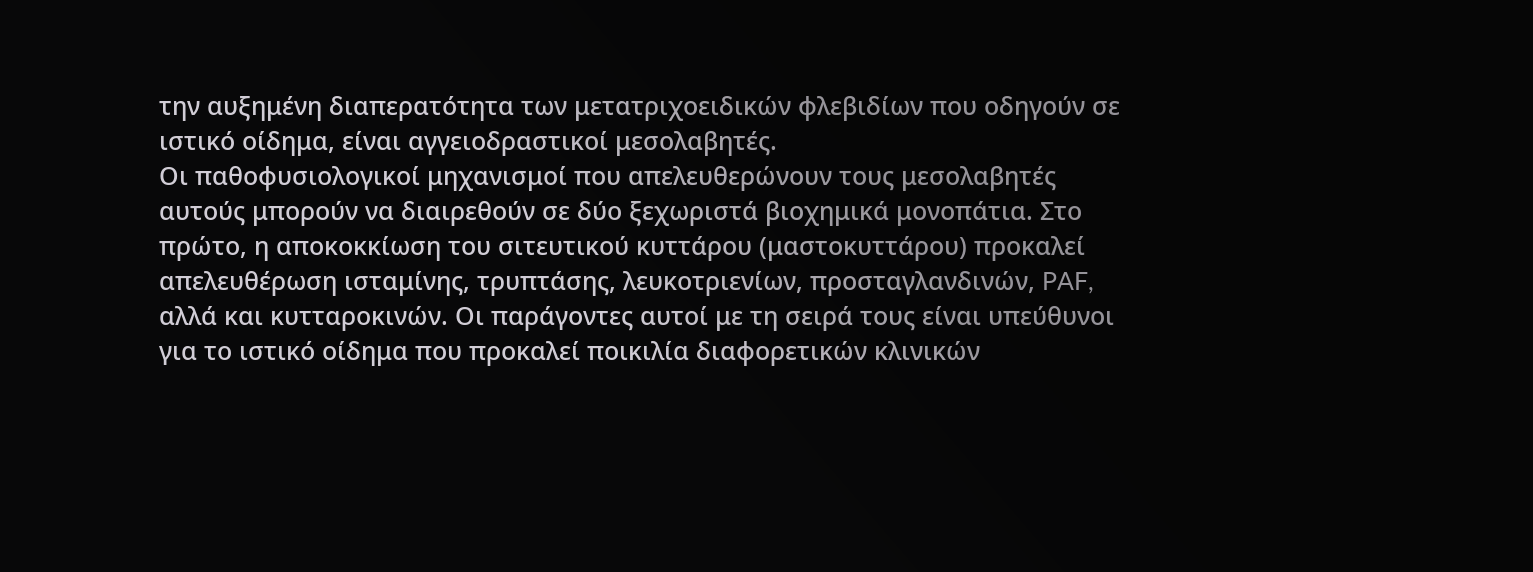την αυξημένη διαπερατότητα των μετατριχοειδικών φλεβιδίων που οδηγούν σε ιστικό οίδημα, είναι αγγειοδραστικοί μεσολαβητές.
Οι παθοφυσιολογικοί μηχανισμοί που απελευθερώνουν τους μεσολαβητές αυτούς μπορούν να διαιρεθούν σε δύο ξεχωριστά βιοχημικά μονοπάτια. Στο πρώτο, η αποκοκκίωση του σιτευτικού κυττάρου (μαστοκυττάρου) προκαλεί απελευθέρωση ισταμίνης, τρυπτάσης, λευκοτριενίων, προσταγλανδινών, PAF, αλλά και κυτταροκινών. Οι παράγοντες αυτοί με τη σειρά τους είναι υπεύθυνοι για το ιστικό οίδημα που προκαλεί ποικιλία διαφορετικών κλινικών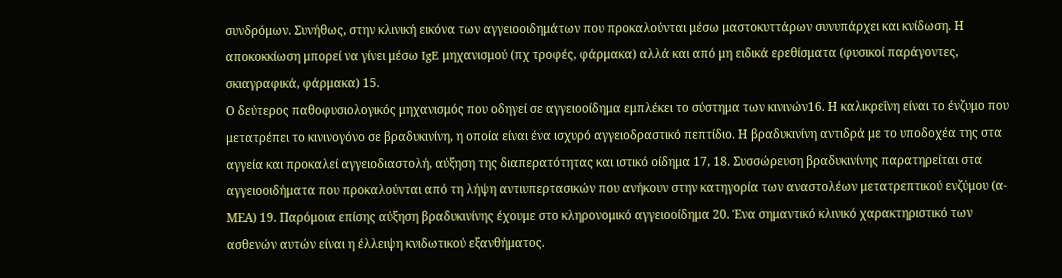συνδρόμων. Συνήθως, στην κλινική εικόνα των αγγειοοιδημάτων που προκαλούνται μέσω μαστοκυττάρων συνυπάρχει και κνίδωση. Η αποκοκκίωση μπορεί να γίνει μέσω IgE μηχανισμού (πχ τροφές, φάρμακα) αλλά και από μη ειδικά ερεθίσματα (φυσικοί παράγοντες, σκιαγραφικά, φάρμακα) 15.
Ο δεύτερος παθοφυσιολογικός μηχανισμός που οδηγεί σε αγγειοοίδημα εμπλέκει το σύστημα των κινινών16. Η καλικρεΐνη είναι το ένζυμο που μετατρέπει το κινινογόνο σε βραδυκινίνη, η οποία είναι ένα ισχυρό αγγειοδραστικό πεπτίδιο. Η βραδυκινίνη αντιδρά με το υποδοχέα της στα αγγεία και προκαλεί αγγειοδιαστολή, αύξηση της διαπερατότητας και ιστικό οίδημα 17, 18. Συσσώρευση βραδυκινίνης παρατηρείται στα αγγειοοιδήματα που προκαλούνται από τη λήψη αντιυπερτασικών που ανήκουν στην κατηγορία των αναστολέων μετατρεπτικού ενζύμου (α-ΜΕΑ) 19. Παρόμοια επίσης αύξηση βραδυκινίνης έχουμε στο κληρονομικό αγγειοοίδημα 20. Ένα σημαντικό κλινικό χαρακτηριστικό των ασθενών αυτών είναι η έλλειψη κνιδωτικού εξανθήματος.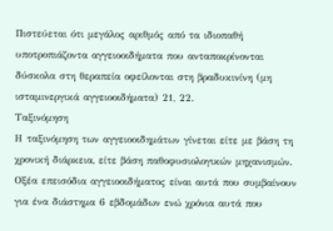Πιστεύεται ότι μεγάλος αριθμός από τα ιδιοπαθή υποτροπιάζοντα αγγειοοιδήματα που ανταποκρίνονται δύσκολα στη θεραπεία οφείλονται στη βραδυκινίνη (μη ισταμινεργικά αγγειοοιδήματα) 21, 22.
Ταξινόμηση
Η ταξινόμηση των αγγειοοιδημάτων γίνεται είτε με βάση τη χρονική διάρκεια, είτε βάση παθοφυσιολογικών μηχανισμών.
Οξέα επεισόδια αγγειοοιδήματος είναι αυτά που συμβαίνουν για ένα διάστημα 6 εβδομάδων ενώ χρόνια αυτά που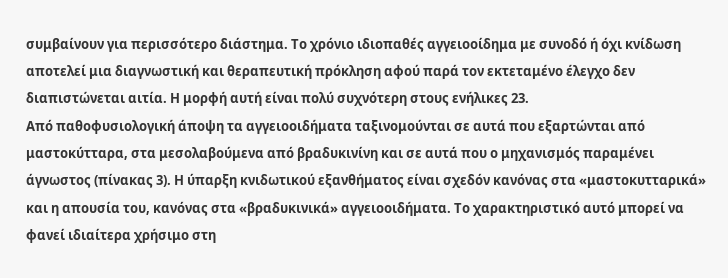συμβαίνουν για περισσότερο διάστημα. Το χρόνιο ιδιοπαθές αγγειοοίδημα με συνοδό ή όχι κνίδωση αποτελεί μια διαγνωστική και θεραπευτική πρόκληση αφού παρά τον εκτεταμένο έλεγχο δεν διαπιστώνεται αιτία. Η μορφή αυτή είναι πολύ συχνότερη στους ενήλικες 23.
Από παθοφυσιολογική άποψη τα αγγειοοιδήματα ταξινομούνται σε αυτά που εξαρτώνται από μαστοκύτταρα, στα μεσολαβούμενα από βραδυκινίνη και σε αυτά που ο μηχανισμός παραμένει άγνωστος (πίνακας 3). Η ύπαρξη κνιδωτικού εξανθήματος είναι σχεδόν κανόνας στα «μαστοκυτταρικά» και η απουσία του, κανόνας στα «βραδυκινικά» αγγειοοιδήματα. Το χαρακτηριστικό αυτό μπορεί να φανεί ιδιαίτερα χρήσιμο στη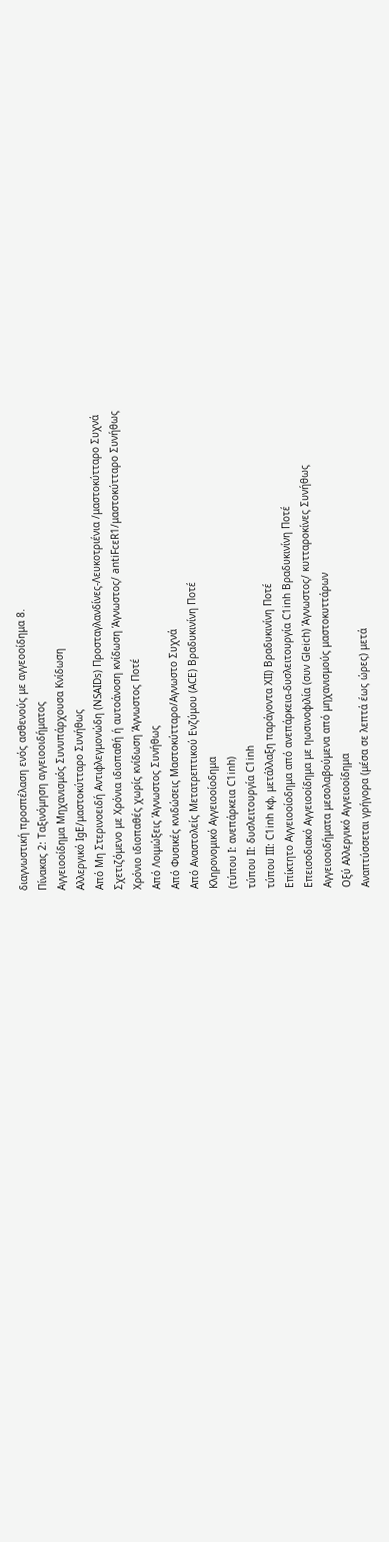διαγνωστική προσπέλαση ενός ασθενούς με αγγεοοίδημα 8.
Πίνακας 2: Ταξινόμηση αγγειοοιδήματος
Αγγειοοίδημα Μηχανισμός Συνυπάρχουσα Κνίδωση
Αλλεργικό IgE/μαστοκύτταρο Συνήθως
Από Μη Στερινοειδή Αντιφλεγμονώδη (NSAIDs) Προσταγλανδίνες-Λευκοτριένια /μαστοκύτταρο Συχνά
Σχετιζόμενο με Χρόνια ιδιοπαθή ή αυτοάνοση κνίδωση Άγνωστος/ antiFcεR1/μαστοκύτταρο Συνήθως
Χρόνιο ιδιοπαθές χωρίς κνίδωση Άγνωστος Ποτέ
Από Λοιμώξεις Άγνωστος Συνήθως
Από Φυσικές κνιδώσεις Μαστοκύτταρο/Αγνωστο Συχνά
Από Αναστολείς Μετατρεπτικού Ενζύμου (ACE) Βραδυκινίνη Ποτέ
Κληρονομικό Αγγειοοίοδημα
(τύπου Ι: ανεπάρκεια C1inh)
τύπου IΙ: δυσλειτουργία C1inh
τύπου ΙΙΙ: C1inh κφ, μετάλλαξη παράγοντα ΧΙΙ) Βραδυκινίνη Ποτέ
Επίκτητο Αγγειοοίοδημα από ανεπάρκεια-δυσλειτουργία C1inh Βραδυκινίνη Ποτέ
Επεισοδιακό Αγγειοοίδημα με ηωσινοφιλία (συν Gleich) Άγνωστος/ κυτταροκίνες Συνήθως
Αγγειοοιδήματα μεσολαβούμενα από μηχανισμούς μαστοκυττάρων
Οξύ Αλλεργικό Αγγειοοίδημα
Αναπτύσσεται γρήγορα (μέσα σε λεπτά έως ώρες) μετά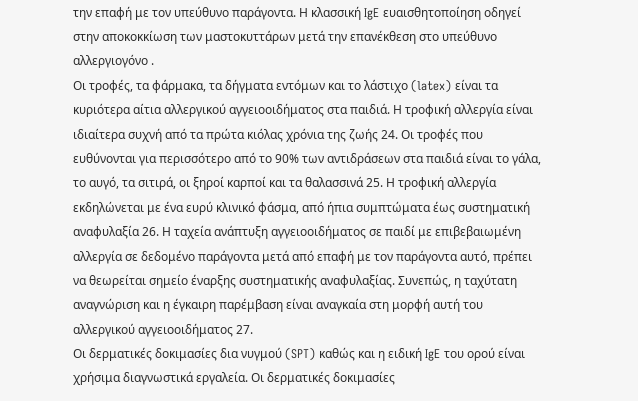την επαφή με τον υπεύθυνο παράγοντα. Η κλασσική IgE ευαισθητοποίηση οδηγεί στην αποκοκκίωση των μαστοκυττάρων μετά την επανέκθεση στο υπεύθυνο αλλεργιογόνο .
Οι τροφές, τα φάρμακα, τα δήγματα εντόμων και το λάστιχο (latex) είναι τα κυριότερα αίτια αλλεργικού αγγειοοιδήματος στα παιδιά. Η τροφική αλλεργία είναι ιδιαίτερα συχνή από τα πρώτα κιόλας χρόνια της ζωής 24. Οι τροφές που ευθύνονται για περισσότερο από το 90% των αντιδράσεων στα παιδιά είναι το γάλα, το αυγό, τα σιτιρά, οι ξηροί καρποί και τα θαλασσινά 25. Η τροφική αλλεργία εκδηλώνεται με ένα ευρύ κλινικό φάσμα, από ήπια συμπτώματα έως συστηματική αναφυλαξία 26. Η ταχεία ανάπτυξη αγγειοοιδήματος σε παιδί με επιβεβαιωμένη αλλεργία σε δεδομένο παράγοντα μετά από επαφή με τον παράγοντα αυτό, πρέπει να θεωρείται σημείο έναρξης συστηματικής αναφυλαξίας. Συνεπώς, η ταχύτατη αναγνώριση και η έγκαιρη παρέμβαση είναι αναγκαία στη μορφή αυτή του αλλεργικού αγγειοοιδήματος 27.
Οι δερματικές δοκιμασίες δια νυγμού (SPT) καθώς και η ειδική IgE του ορού είναι χρήσιμα διαγνωστικά εργαλεία. Οι δερματικές δοκιμασίες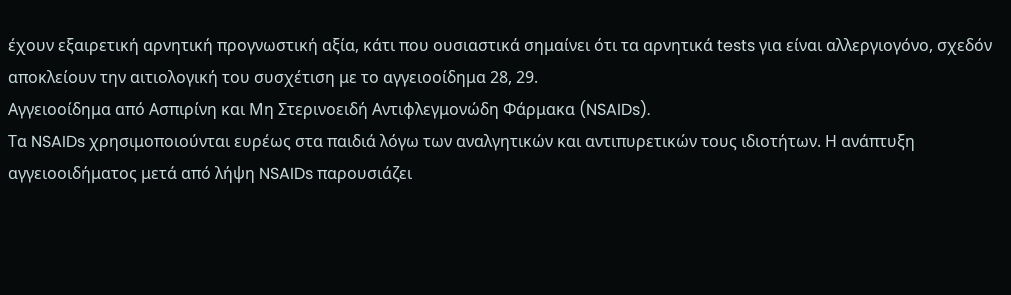έχουν εξαιρετική αρνητική προγνωστική αξία, κάτι που ουσιαστικά σημαίνει ότι τα αρνητικά tests για είναι αλλεργιογόνο, σχεδόν αποκλείουν την αιτιολογική του συσχέτιση με το αγγειοοίδημα 28, 29.
Αγγειοοίδημα από Ασπιρίνη και Μη Στερινοειδή Αντιφλεγμονώδη Φάρμακα (NSAIDs).
Τα NSAIDs χρησιμοποιούνται ευρέως στα παιδιά λόγω των αναλγητικών και αντιπυρετικών τους ιδιοτήτων. Η ανάπτυξη αγγειοοιδήματος μετά από λήψη NSAIDs παρουσιάζει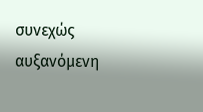συνεχώς αυξανόμενη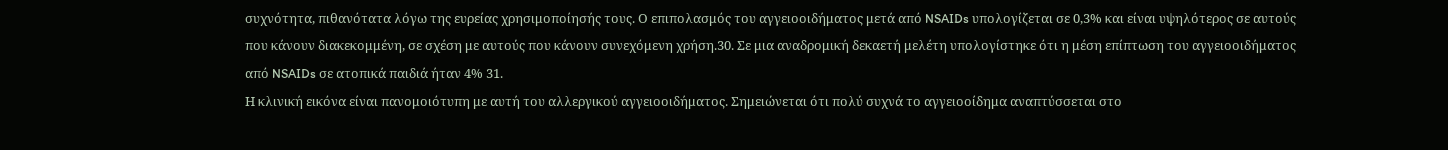συχνότητα, πιθανότατα λόγω της ευρείας χρησιμοποίησής τους. Ο επιπολασμός του αγγειοοιδήματος μετά από NSAIDs υπολογίζεται σε 0,3% και είναι υψηλότερος σε αυτούς που κάνουν διακεκομμένη, σε σχέση με αυτούς που κάνουν συνεχόμενη χρήση.30. Σε μια αναδρομική δεκαετή μελέτη υπολογίστηκε ότι η μέση επίπτωση του αγγειοοιδήματος από NSAIDs σε ατοπικά παιδιά ήταν 4% 31.
Η κλινική εικόνα είναι πανομοιότυπη με αυτή του αλλεργικού αγγειοοιδήματος. Σημειώνεται ότι πολύ συχνά το αγγειοοίδημα αναπτύσσεται στο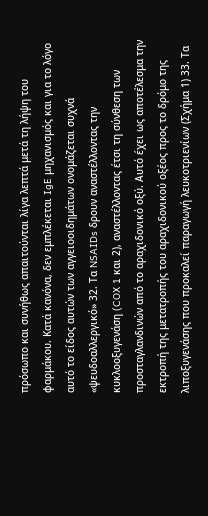πρόσωπο και συνήθως απαιτούνται λίγα λεπτά μετά τη λήψη του φαρμάκου. Κατά κανόνα, δεν εμπλέκεται IgE μηχανισμός και για το λόγο αυτό το είδος αυτών των αγγειοοιδημάτων ονομάζεται συχνά «ψευδοαλλεργικό» 32. Τα NSAIDs δρουν αναστέλλοντας την κυκλοοξυγενάση (COX 1 και 2), αναστέλλοντας έτσι τη σύνθεση των προσταγλανδινών από το αραχιδονικό οξύ. Αυτό έχει ως αποτέλεσμα την εκτροπή της μετατροπής του αραχιδονικού οξέος προς το δρόμο της λιποξυγενάσης που προκαλεί παραγωγή λευκοτριενίων (Σχήμα 1) 33. Τα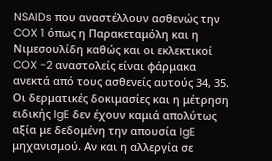NSAIDs που αναστέλλουν ασθενώς την COX 1 όπως η Παρακεταμόλη και η Νιμεσουλίδη καθώς και οι εκλεκτικοί COX -2 αναστολείς είναι φάρμακα ανεκτά από τους ασθενείς αυτούς 34, 35.
Οι δερματικές δοκιμασίες και η μέτρηση ειδικής IgE δεν έχουν καμιά απολύτως αξία με δεδομένη την απουσία IgE μηχανισμού. Αν και η αλλεργία σε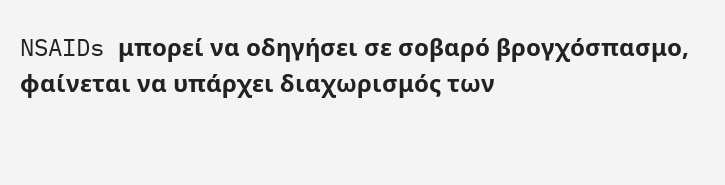NSAIDs μπορεί να οδηγήσει σε σοβαρό βρογχόσπασμο, φαίνεται να υπάρχει διαχωρισμός των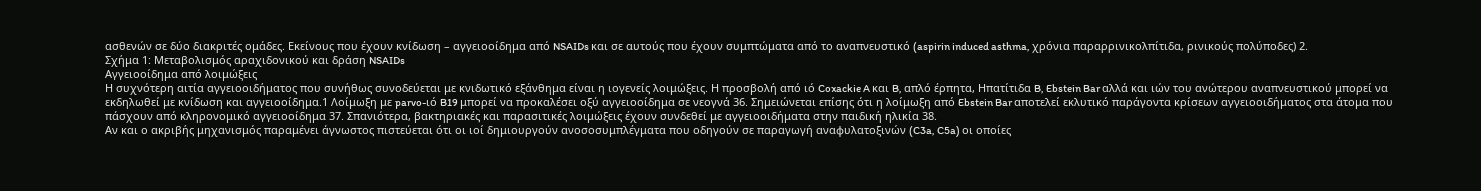ασθενών σε δύο διακριτές ομάδες. Εκείνους που έχουν κνίδωση – αγγειοοίδημα από NSAIDs και σε αυτούς που έχουν συμπτώματα από το αναπνευστικό (aspirin induced asthma, χρόνια παραρρινικολπίτιδα, ρινικούς πολύποδες) 2.
Σχήμα 1: Μεταβολισμός αραχιδονικού και δράση NSAIDs
Αγγειοοίδημα από λοιμώξεις
Η συχνότερη αιτία αγγειοοιδήματος που συνήθως συνοδεύεται με κνιδωτικό εξάνθημα είναι η ιογενείς λοιμώξεις. Η προσβολή από ιό Coxackie A και B, απλό έρπητα, Ηπατίτιδα B, Ebstein Bar αλλά και ιών του ανώτερου αναπνευστικού μπορεί να εκδηλωθεί με κνίδωση και αγγειοοίδημα.1 Λοίμωξη με parvo-ιό B19 μπορεί να προκαλέσει οξύ αγγειοοίδημα σε νεογνά 36. Σημειώνεται επίσης ότι η λοίμωξη από Ebstein Bar αποτελεί εκλυτικό παράγοντα κρίσεων αγγειοοιδήματος στα άτομα που πάσχουν από κληρονομικό αγγειοοίδημα 37. Σπανιότερα, βακτηριακές και παρασιτικές λοιμώξεις έχουν συνδεθεί με αγγειοοιδήματα στην παιδική ηλικία 38.
Αν και ο ακριβής μηχανισμός παραμένει άγνωστος πιστεύεται ότι οι ιοί δημιουργούν ανοσοσυμπλέγματα που οδηγούν σε παραγωγή αναφυλατοξινών (C3a, C5a) οι οποίες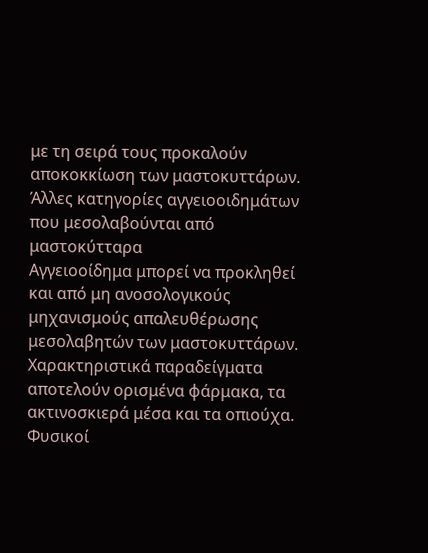με τη σειρά τους προκαλούν αποκοκκίωση των μαστοκυττάρων.
Άλλες κατηγορίες αγγειοοιδημάτων που μεσολαβούνται από μαστοκύτταρα
Αγγειοοίδημα μπορεί να προκληθεί και από μη ανοσολογικούς μηχανισμούς απαλευθέρωσης μεσολαβητών των μαστοκυττάρων. Χαρακτηριστικά παραδείγματα αποτελούν ορισμένα φάρμακα, τα ακτινοσκιερά μέσα και τα οπιούχα.
Φυσικοί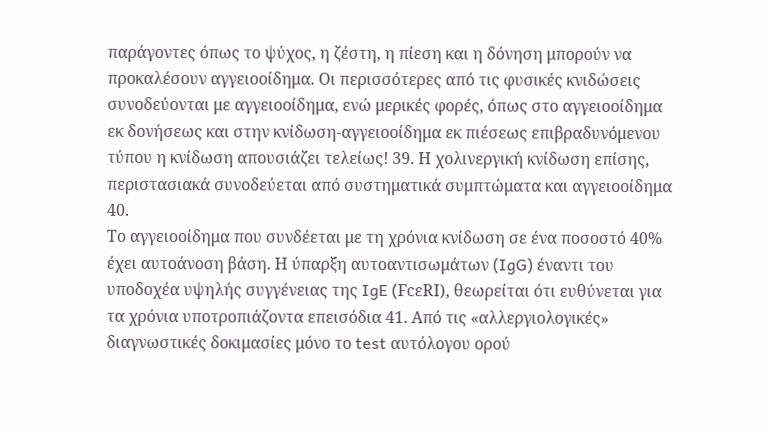παράγοντες όπως το ψύχος, η ζέστη, η πίεση και η δόνηση μπορούν να προκαλέσουν αγγειοοίδημα. Οι περισσότερες από τις φυσικές κνιδώσεις συνοδεύονται με αγγειοοίδημα, ενώ μερικές φορές, όπως στο αγγειοοίδημα εκ δονήσεως και στην κνίδωση-αγγειοοίδημα εκ πιέσεως επιβραδυνόμενου τύπου η κνίδωση απουσιάζει τελείως! 39. Η χολινεργική κνίδωση επίσης, περιστασιακά συνοδεύεται από συστηματικά συμπτώματα και αγγειοοίδημα 40.
Το αγγειοοίδημα που συνδέεται με τη χρόνια κνίδωση σε ένα ποσοστό 40% έχει αυτοάνοση βάση. Η ύπαρξη αυτοαντισωμάτων (IgG) έναντι του υποδοχέα υψηλής συγγένειας της IgE (FcεRI), θεωρείται ότι ευθύνεται για τα χρόνια υποτροπιάζοντα επεισόδια 41. Από τις «αλλεργιολογικές» διαγνωστικές δοκιμασίες μόνο το test αυτόλογου ορού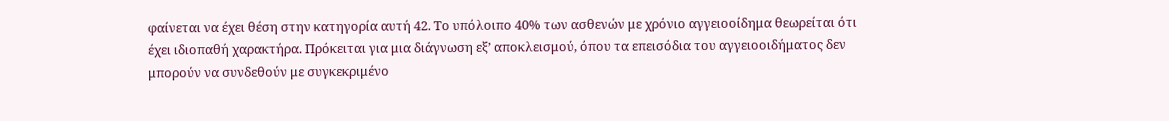φαίνεται να έχει θέση στην κατηγορία αυτή 42. Το υπόλοιπο 40% των ασθενών με χρόνιο αγγειοοίδημα θεωρείται ότι έχει ιδιοπαθή χαρακτήρα. Πρόκειται για μια διάγνωση εξ’ αποκλεισμού, όπου τα επεισόδια του αγγειοοιδήματος δεν μπορούν να συνδεθούν με συγκεκριμένο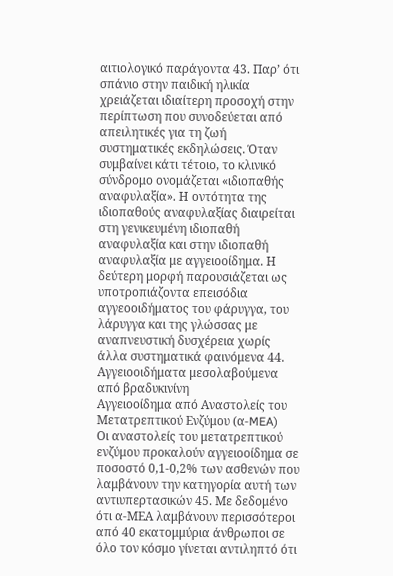αιτιολογικό παράγοντα 43. Παρ’ ότι σπάνιο στην παιδική ηλικία χρειάζεται ιδιαίτερη προσοχή στην περίπτωση που συνοδεύεται από απειλητικές για τη ζωή συστηματικές εκδηλώσεις. Όταν συμβαίνει κάτι τέτοιο, το κλινικό σύνδρομο ονομάζεται «ιδιοπαθής αναφυλαξία». Η οντότητα της ιδιοπαθούς αναφυλαξίας διαιρείται στη γενικευμένη ιδιοπαθή αναφυλαξία και στην ιδιοπαθή αναφυλαξία με αγγειοοίδημα. Η δεύτερη μορφή παρουσιάζεται ως υποτροπιάζοντα επεισόδια αγγεοοιδήματος του φάρυγγα, του λάρυγγα και της γλώσσας με αναπνευστική δυσχέρεια χωρίς άλλα συστηματικά φαινόμενα 44.
Αγγειοοιδήματα μεσολαβούμενα από βραδυκινίνη
Αγγειοοίδημα από Αναστολείς του Μετατρεπτικού Ενζύμου (α-MEA)
Οι αναστολείς του μετατρεπτικού ενζύμου προκαλούν αγγειοοίδημα σε ποσοστό 0,1-0,2% των ασθενών που λαμβάνουν την κατηγορία αυτή των αντιυπερτασικών 45. Με δεδομένο ότι α-ΜΕΑ λαμβάνουν περισσότεροι από 40 εκατομμύρια άνθρωποι σε όλο τον κόσμο γίνεται αντιληπτό ότι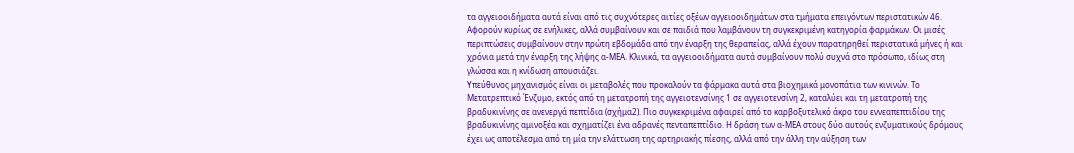τα αγγειοοιδήματα αυτά είναι από τις συχνότερες αιτίες οξέων αγγειοοιδημάτων στα τμήματα επειγόντων περιστατικών 46. Αφορούν κυρίως σε ενήλικες, αλλά συμβαίνουν και σε παιδιά που λαμβάνουν τη συγκεκριμένη κατηγορία φαρμάκων. Οι μισές περιπτώσεις συμβαίνουν στην πρώτη εβδομάδα από την έναρξη της θεραπείας, αλλά έχουν παρατηρηθεί περιστατικά μήνες ή και χρόνια μετά την έναρξη της λήψης α-ΜΕΑ. Κλινικά, τα αγγειοοιδήματα αυτά συμβαίνουν πολύ συχνά στο πρόσωπο, ιδίως στη γλώσσα και η κνίδωση απουσιάζει.
Υπεύθυνος μηχανισμός είναι οι μεταβολές που προκαλούν τα φάρμακα αυτά στα βιοχημικά μονοπάτια των κινινών. Το Μετατρεπτικό Ένζυμο, εκτός από τη μετατροπή της αγγειοτενσίνης 1 σε αγγειοτενσίνη 2, καταλύει και τη μετατροπή της βραδυκινίνης σε ανενεργά πεπτίδια (σχήμα2). Πιο συγκεκριμένα αφαιρεί από το καρβοξυτελικό άκρο του εννεαπεπτιδίου της βραδυκινίνης αμινοξέα και σχηματίζει ένα αδρανές πενταπεπτίδιο. Η δράση των α-ΜΕΑ στους δύο αυτούς ενζυματικούς δρόμους έχει ως αποτέλεσμα από τη μία την ελάττωση της αρτηριακής πίεσης, αλλά από την άλλη την αύξηση των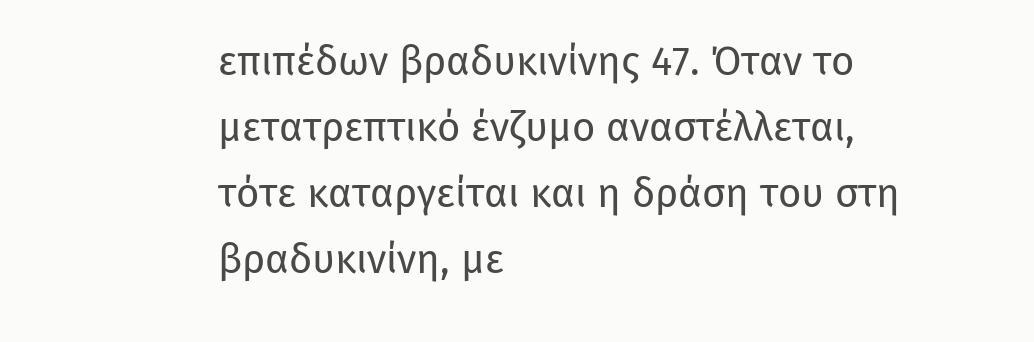επιπέδων βραδυκινίνης 47. Όταν το μετατρεπτικό ένζυμο αναστέλλεται, τότε καταργείται και η δράση του στη βραδυκινίνη, με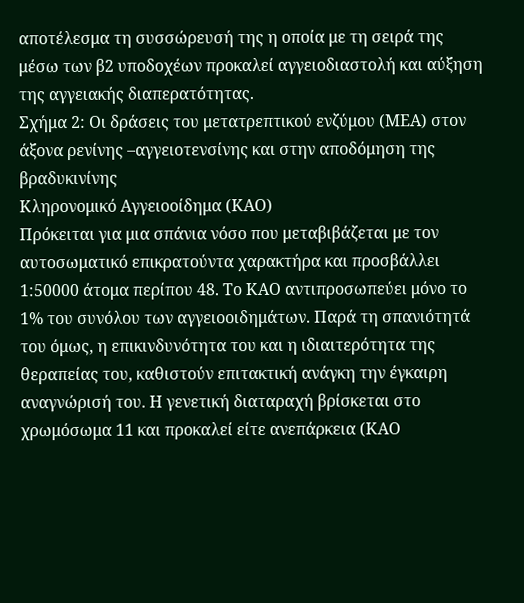αποτέλεσμα τη συσσώρευσή της η οποία με τη σειρά της μέσω των β2 υποδοχέων προκαλεί αγγειοδιαστολή και αύξηση της αγγειακής διαπερατότητας.
Σχήμα 2: Οι δράσεις του μετατρεπτικού ενζύμου (ΜΕΑ) στον άξονα ρενίνης –αγγειοτενσίνης και στην αποδόμηση της βραδυκινίνης
Κληρονομικό Αγγειοοίδημα (ΚΑΟ)
Πρόκειται για μια σπάνια νόσο που μεταβιβάζεται με τον αυτοσωματικό επικρατούντα χαρακτήρα και προσβάλλει 1:50000 άτομα περίπου 48. Το ΚΑΟ αντιπροσωπεύει μόνο το 1% του συνόλου των αγγειοοιδημάτων. Παρά τη σπανιότητά του όμως, η επικινδυνότητα του και η ιδιαιτερότητα της θεραπείας του, καθιστούν επιτακτική ανάγκη την έγκαιρη αναγνώρισή του. Η γενετική διαταραχή βρίσκεται στο χρωμόσωμα 11 και προκαλεί είτε ανεπάρκεια (ΚΑΟ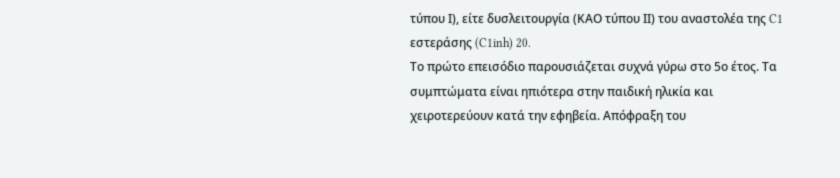τύπου Ι), είτε δυσλειτουργία (ΚΑΟ τύπου ΙΙ) του αναστολέα της C1 εστεράσης (C1inh) 20.
Το πρώτο επεισόδιο παρουσιάζεται συχνά γύρω στο 5ο έτος. Τα συμπτώματα είναι ηπιότερα στην παιδική ηλικία και χειροτερεύουν κατά την εφηβεία. Απόφραξη του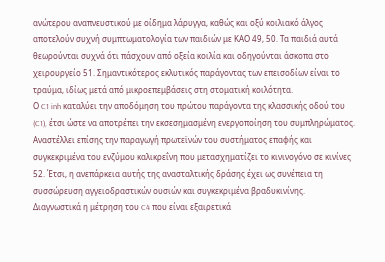ανώτερου αναπνευστικού με οίδημα λάρυγγα, καθώς και οξύ κοιλιακό άλγος αποτελούν συχνή συμπτωματολογία των παιδιών με ΚΑΟ 49, 50. Τα παιδιά αυτά θεωρούνται συχνά ότι πάσχουν από οξεία κοιλία και οδηγούνται άσκοπα στο χειρουργείο 51. Σημαντικότερος εκλυτικός παράγοντας των επεισοδίων είναι το τραύμα, ιδίως μετά από μικροεπεμβάσεις στη στοματική κοιλότητα.
Ο C1 inh καταλύει την αποδόμηση του πρώτου παράγοντα της κλασσικής οδού του (C1), έτσι ώστε να αποτρέπει την εκσεσημασμένη ενεργοποίηση του συμπληρώματος. Αναστέλλει επίσης την παραγωγή πρωτεϊνών του συστήματος επαφής και συγκεκριμένα του ενζύμου καλικρεΐνη που μετασχηματίζει το κινινογόνο σε κινίνες 52. Έτσι, η ανεπάρκεια αυτής της ανασταλτικής δράσης έχει ως συνέπεια τη συσσώρευση αγγειοδραστικών ουσιών και συγκεκριμένα βραδυκινίνης.
Διαγνωστικά η μέτρηση του C4 που είναι εξαιρετικά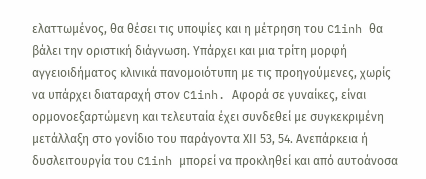ελαττωμένος, θα θέσει τις υποψίες και η μέτρηση του C1inh θα βάλει την οριστική διάγνωση. Υπάρχει και μια τρίτη μορφή αγγειοιδήματος κλινικά πανομοιότυπη με τις προηγούμενες, χωρίς να υπάρχει διαταραχή στον C1inh. Αφορά σε γυναίκες, είναι ορμονοεξαρτώμενη και τελευταία έχει συνδεθεί με συγκεκριμένη μετάλλαξη στο γονίδιο του παράγοντα ΧΙΙ 53, 54. Ανεπάρκεια ή δυσλειτουργία του C1inh μπορεί να προκληθεί και από αυτοάνοσα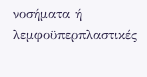νοσήματα ή λεμφοϋπερπλαστικές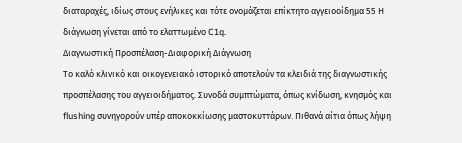διαταραχές, ιδίως στους ενήλικες και τότε ονομάζεται επίκτητο αγγειοοίδημα 55 Η διάγνωση γίνεται από το ελαττωμένο C1q.
Διαγνωστική Προσπέλαση-Διαφορική Διάγνωση
Το καλό κλινικό και οικογενειακό ιστορικό αποτελούν τα κλειδιά της διαγνωστικής προσπέλασης του αγγειοιδήματος. Συνοδά συμπτώματα, όπως κνίδωση, κνησμός και flushing συνηγορούν υπέρ αποκοκκίωσης μαστοκυττάρων. Πιθανά αίτια όπως λήψη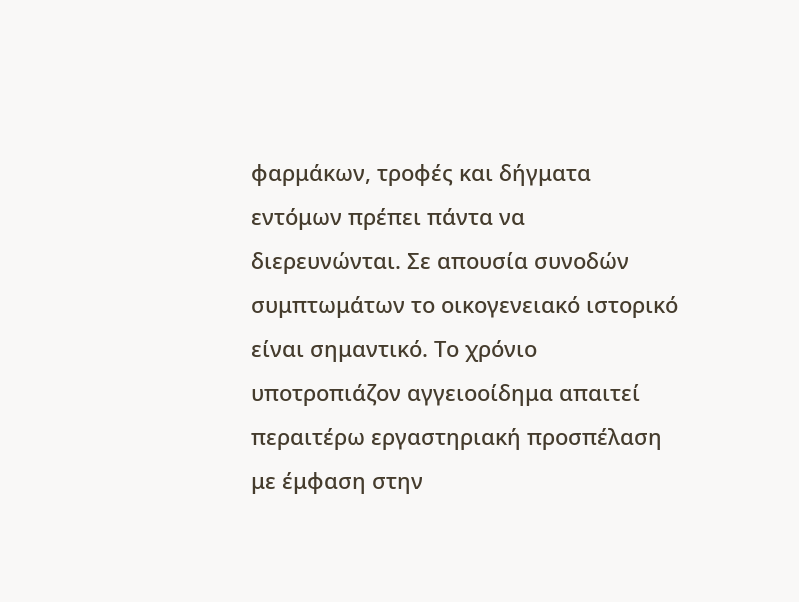φαρμάκων, τροφές και δήγματα εντόμων πρέπει πάντα να διερευνώνται. Σε απουσία συνοδών συμπτωμάτων το οικογενειακό ιστορικό είναι σημαντικό. Το χρόνιο υποτροπιάζον αγγειοοίδημα απαιτεί περαιτέρω εργαστηριακή προσπέλαση με έμφαση στην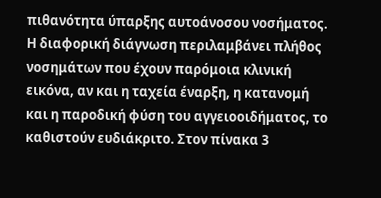πιθανότητα ύπαρξης αυτοάνοσου νοσήματος.
Η διαφορική διάγνωση περιλαμβάνει πλήθος νοσημάτων που έχουν παρόμοια κλινική εικόνα, αν και η ταχεία έναρξη, η κατανομή και η παροδική φύση του αγγειοοιδήματος, το καθιστούν ευδιάκριτο. Στον πίνακα 3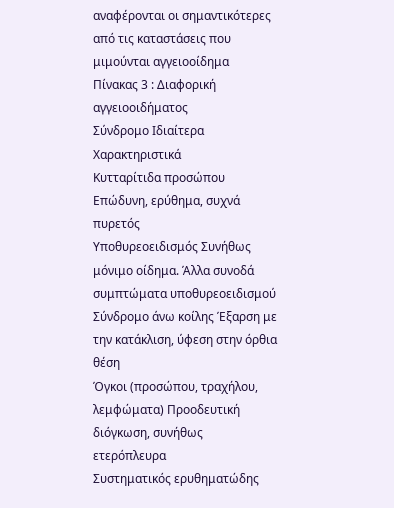αναφέρονται οι σημαντικότερες από τις καταστάσεις που μιμούνται αγγειοοίδημα
Πίνακας 3 : Διαφορική αγγειοοιδήματος
Σύνδρομο Ιδιαίτερα Χαρακτηριστικά
Κυτταρίτιδα προσώπου Επώδυνη, ερύθημα, συχνά πυρετός
Υποθυρεοειδισμός Συνήθως μόνιμο οίδημα. Άλλα συνοδά συμπτώματα υποθυρεοειδισμού
Σύνδρομο άνω κοίλης Έξαρση με την κατάκλιση, ύφεση στην όρθια θέση
Όγκοι (προσώπου, τραχήλου, λεμφώματα) Προοδευτική διόγκωση, συνήθως ετερόπλευρα
Συστηματικός ερυθηματώδης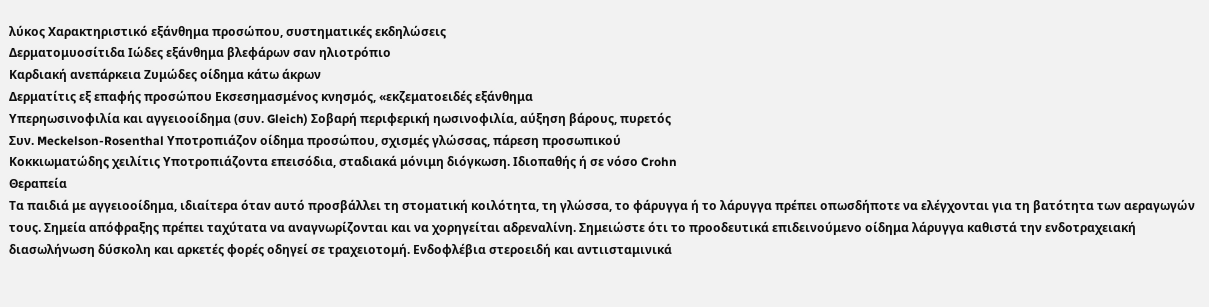λύκος Χαρακτηριστικό εξάνθημα προσώπου, συστηματικές εκδηλώσεις
Δερματομυοσίτιδα Ιώδες εξάνθημα βλεφάρων σαν ηλιοτρόπιο
Καρδιακή ανεπάρκεια Ζυμώδες οίδημα κάτω άκρων
Δερματίτις εξ επαφής προσώπου Εκσεσημασμένος κνησμός, «εκζεματοειδές εξάνθημα
Υπερηωσινοφιλία και αγγειοοίδημα (συν. Gleich) Σοβαρή περιφερική ηωσινοφιλία, αύξηση βάρους, πυρετός
Συν. Meckelson-Rosenthal Υποτροπιάζον οίδημα προσώπου, σχισμές γλώσσας, πάρεση προσωπικού
Κοκκιωματώδης χειλίτις Υποτροπιάζοντα επεισόδια, σταδιακά μόνιμη διόγκωση. Ιδιοπαθής ή σε νόσο Crohn
Θεραπεία
Τα παιδιά με αγγειοοίδημα, ιδιαίτερα όταν αυτό προσβάλλει τη στοματική κοιλότητα, τη γλώσσα, το φάρυγγα ή το λάρυγγα πρέπει οπωσδήποτε να ελέγχονται για τη βατότητα των αεραγωγών τους. Σημεία απόφραξης πρέπει ταχύτατα να αναγνωρίζονται και να χορηγείται αδρεναλίνη. Σημειώστε ότι το προοδευτικά επιδεινούμενο οίδημα λάρυγγα καθιστά την ενδοτραχειακή διασωλήνωση δύσκολη και αρκετές φορές οδηγεί σε τραχειοτομή. Ενδοφλέβια στεροειδή και αντιισταμινικά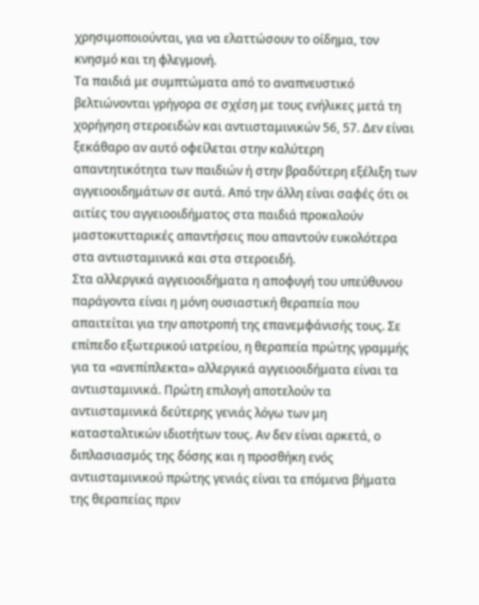χρησιμοποιούνται, για να ελαττώσουν το οίδημα, τον κνησμό και τη φλεγμονή.
Τα παιδιά με συμπτώματα από το αναπνευστικό βελτιώνονται γρήγορα σε σχέση με τους ενήλικες μετά τη χορήγηση στεροειδών και αντιισταμινικών 56, 57. Δεν είναι ξεκάθαρο αν αυτό οφείλεται στην καλύτερη απαντητικότητα των παιδιών ή στην βραδύτερη εξέλιξη των αγγειοοιδημάτων σε αυτά. Από την άλλη είναι σαφές ότι οι αιτίες του αγγειοοιδήματος στα παιδιά προκαλούν μαστοκυτταρικές απαντήσεις που απαντούν ευκολότερα στα αντιισταμινικά και στα στεροειδή.
Στα αλλεργικά αγγειοοιδήματα η αποφυγή του υπεύθυνου παράγοντα είναι η μόνη ουσιαστική θεραπεία που απαιτείται για την αποτροπή της επανεμφάνισής τους. Σε επίπεδο εξωτερικού ιατρείου, η θεραπεία πρώτης γραμμής για τα «ανεπίπλεκτα» αλλεργικά αγγειοοιδήματα είναι τα αντιισταμινικά. Πρώτη επιλογή αποτελούν τα αντιισταμινικά δεύτερης γενιάς λόγω των μη κατασταλτικών ιδιοτήτων τους. Αν δεν είναι αρκετά, ο διπλασιασμός της δόσης και η προσθήκη ενός αντιισταμινικού πρώτης γενιάς είναι τα επόμενα βήματα της θεραπείας πριν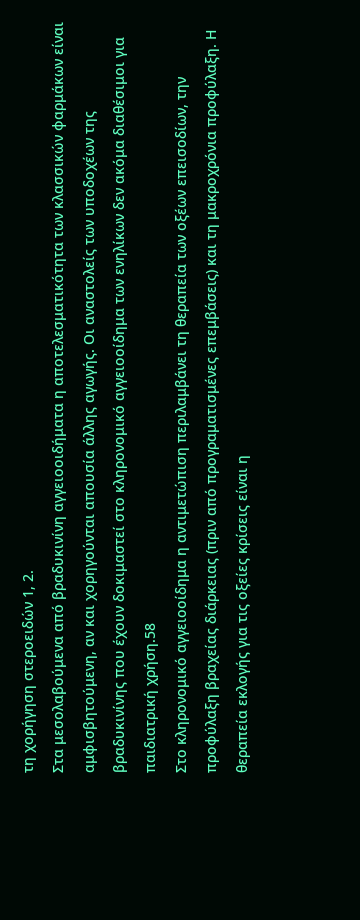τη χορήγηση στεροειδών 1, 2.
Στα μεσολαβούμενα από βραδυκινίνη αγγειοοιδήματα η αποτελεσματικότητα των κλασσικών φαρμάκων είναι αμφισβητούμενη, αν και χορηγούνται απουσία άλλης αγωγής. Οι αναστολείς των υποδοχέων της βραδυκινίνης που έχουν δοκιμαστεί στο κληρονομικό αγγειοοίδημα των ενηλίκων δεν ακόμα διαθέσιμοι για παιδιατρική χρήση.58
Στο κληρονομικό αγγειοοίδημα η αντιμετώπιση περιλαμβάνει τη θεραπεία των οξέων επεισοδίων, την προφύλαξη βραχείας διάρκειας (πριν από προγραματισμένες επεμβάσεις) και τη μακροχρόνια προφύλαξη. Η θεραπεία εκλογής για τις οξείες κρίσεις είναι η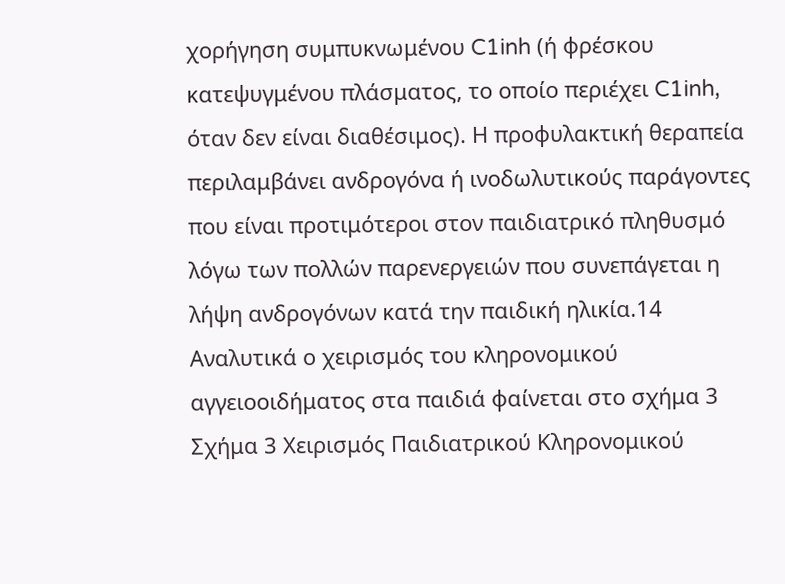χορήγηση συμπυκνωμένου C1inh (ή φρέσκου κατεψυγμένου πλάσματος, το οποίο περιέχει C1inh, όταν δεν είναι διαθέσιμος). Η προφυλακτική θεραπεία περιλαμβάνει ανδρογόνα ή ινοδωλυτικούς παράγοντες που είναι προτιμότεροι στον παιδιατρικό πληθυσμό λόγω των πολλών παρενεργειών που συνεπάγεται η λήψη ανδρογόνων κατά την παιδική ηλικία.14 Αναλυτικά ο χειρισμός του κληρονομικού αγγειοοιδήματος στα παιδιά φαίνεται στο σχήμα 3
Σχήμα 3 Χειρισμός Παιδιατρικού Κληρονομικού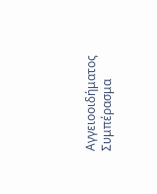Αγγειοοιδήματος
Συμπέρασμα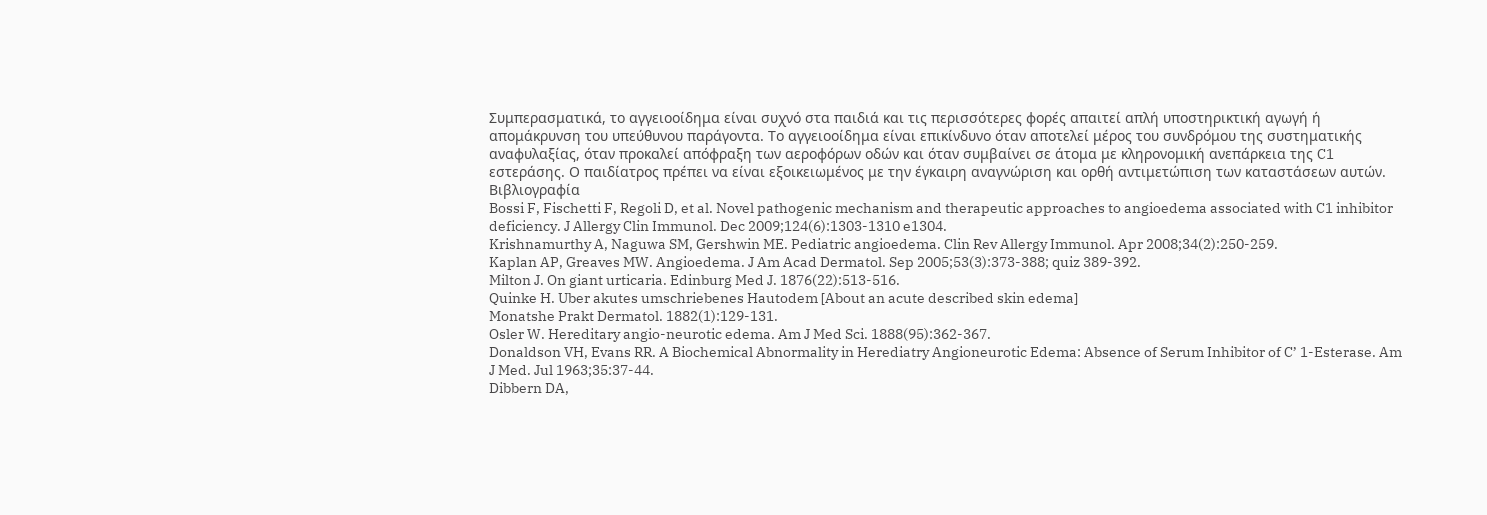Συμπερασματικά, το αγγειοοίδημα είναι συχνό στα παιδιά και τις περισσότερες φορές απαιτεί απλή υποστηρικτική αγωγή ή απομάκρυνση του υπεύθυνου παράγοντα. Το αγγειοοίδημα είναι επικίνδυνο όταν αποτελεί μέρος του συνδρόμου της συστηματικής αναφυλαξίας, όταν προκαλεί απόφραξη των αεροφόρων οδών και όταν συμβαίνει σε άτομα με κληρονομική ανεπάρκεια της C1 εστεράσης. Ο παιδίατρος πρέπει να είναι εξοικειωμένος με την έγκαιρη αναγνώριση και ορθή αντιμετώπιση των καταστάσεων αυτών.
Βιβλιογραφία
Bossi F, Fischetti F, Regoli D, et al. Novel pathogenic mechanism and therapeutic approaches to angioedema associated with C1 inhibitor deficiency. J Allergy Clin Immunol. Dec 2009;124(6):1303-1310 e1304.
Krishnamurthy A, Naguwa SM, Gershwin ME. Pediatric angioedema. Clin Rev Allergy Immunol. Apr 2008;34(2):250-259.
Kaplan AP, Greaves MW. Angioedema. J Am Acad Dermatol. Sep 2005;53(3):373-388; quiz 389-392.
Milton J. On giant urticaria. Edinburg Med J. 1876(22):513-516.
Quinke H. Uber akutes umschriebenes Hautodem [About an acute described skin edema]
Monatshe Prakt Dermatol. 1882(1):129-131.
Osler W. Hereditary angio-neurotic edema. Am J Med Sci. 1888(95):362-367.
Donaldson VH, Evans RR. A Biochemical Abnormality in Herediatry Angioneurotic Edema: Absence of Serum Inhibitor of C’ 1-Esterase. Am J Med. Jul 1963;35:37-44.
Dibbern DA,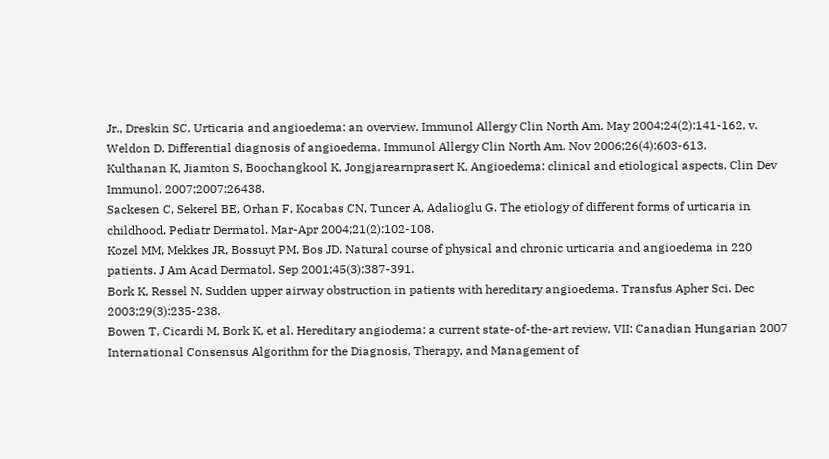Jr., Dreskin SC. Urticaria and angioedema: an overview. Immunol Allergy Clin North Am. May 2004;24(2):141-162, v.
Weldon D. Differential diagnosis of angioedema. Immunol Allergy Clin North Am. Nov 2006;26(4):603-613.
Kulthanan K, Jiamton S, Boochangkool K, Jongjarearnprasert K. Angioedema: clinical and etiological aspects. Clin Dev Immunol. 2007;2007:26438.
Sackesen C, Sekerel BE, Orhan F, Kocabas CN, Tuncer A, Adalioglu G. The etiology of different forms of urticaria in childhood. Pediatr Dermatol. Mar-Apr 2004;21(2):102-108.
Kozel MM, Mekkes JR, Bossuyt PM, Bos JD. Natural course of physical and chronic urticaria and angioedema in 220 patients. J Am Acad Dermatol. Sep 2001;45(3):387-391.
Bork K, Ressel N. Sudden upper airway obstruction in patients with hereditary angioedema. Transfus Apher Sci. Dec 2003;29(3):235-238.
Bowen T, Cicardi M, Bork K, et al. Hereditary angiodema: a current state-of-the-art review, VII: Canadian Hungarian 2007 International Consensus Algorithm for the Diagnosis, Therapy, and Management of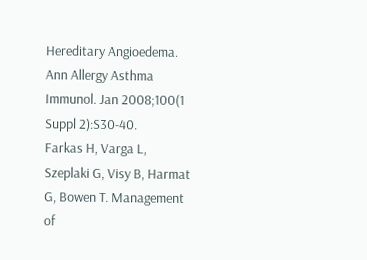Hereditary Angioedema. Ann Allergy Asthma Immunol. Jan 2008;100(1 Suppl 2):S30-40.
Farkas H, Varga L, Szeplaki G, Visy B, Harmat G, Bowen T. Management of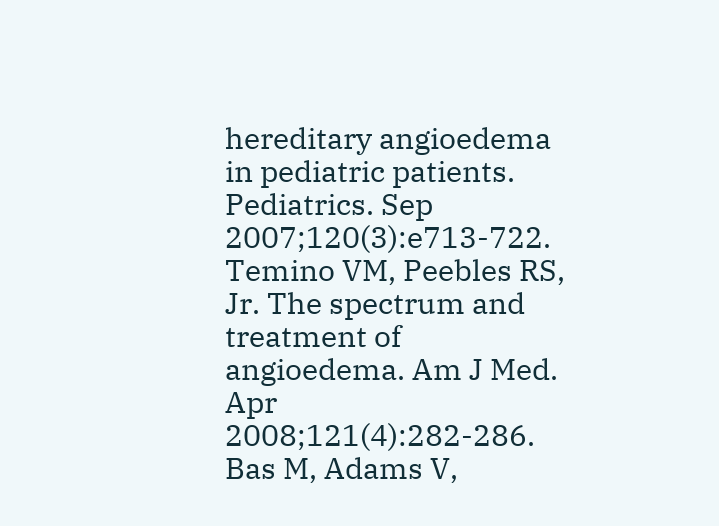hereditary angioedema in pediatric patients. Pediatrics. Sep 2007;120(3):e713-722.
Temino VM, Peebles RS, Jr. The spectrum and treatment of angioedema. Am J Med. Apr 2008;121(4):282-286.
Bas M, Adams V,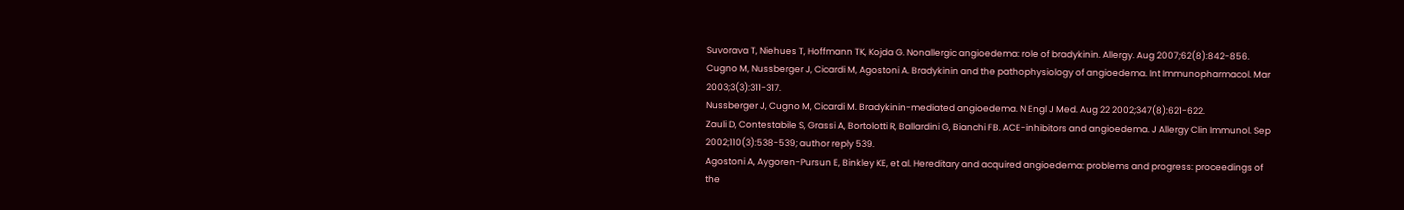Suvorava T, Niehues T, Hoffmann TK, Kojda G. Nonallergic angioedema: role of bradykinin. Allergy. Aug 2007;62(8):842-856.
Cugno M, Nussberger J, Cicardi M, Agostoni A. Bradykinin and the pathophysiology of angioedema. Int Immunopharmacol. Mar 2003;3(3):311-317.
Nussberger J, Cugno M, Cicardi M. Bradykinin-mediated angioedema. N Engl J Med. Aug 22 2002;347(8):621-622.
Zauli D, Contestabile S, Grassi A, Bortolotti R, Ballardini G, Bianchi FB. ACE-inhibitors and angioedema. J Allergy Clin Immunol. Sep 2002;110(3):538-539; author reply 539.
Agostoni A, Aygoren-Pursun E, Binkley KE, et al. Hereditary and acquired angioedema: problems and progress: proceedings of the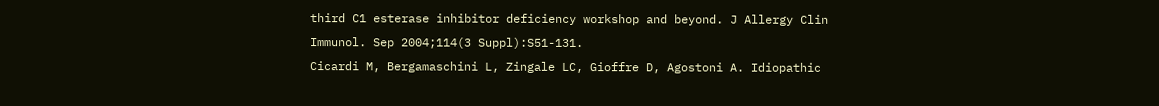third C1 esterase inhibitor deficiency workshop and beyond. J Allergy Clin Immunol. Sep 2004;114(3 Suppl):S51-131.
Cicardi M, Bergamaschini L, Zingale LC, Gioffre D, Agostoni A. Idiopathic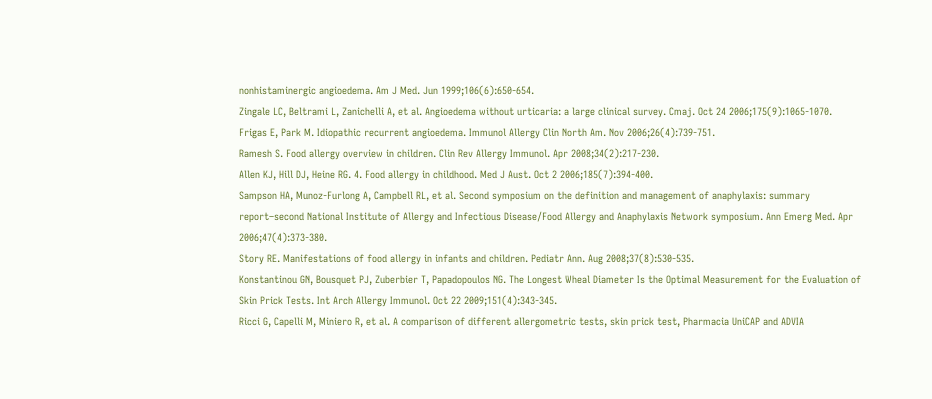nonhistaminergic angioedema. Am J Med. Jun 1999;106(6):650-654.
Zingale LC, Beltrami L, Zanichelli A, et al. Angioedema without urticaria: a large clinical survey. Cmaj. Oct 24 2006;175(9):1065-1070.
Frigas E, Park M. Idiopathic recurrent angioedema. Immunol Allergy Clin North Am. Nov 2006;26(4):739-751.
Ramesh S. Food allergy overview in children. Clin Rev Allergy Immunol. Apr 2008;34(2):217-230.
Allen KJ, Hill DJ, Heine RG. 4. Food allergy in childhood. Med J Aust. Oct 2 2006;185(7):394-400.
Sampson HA, Munoz-Furlong A, Campbell RL, et al. Second symposium on the definition and management of anaphylaxis: summary report–second National Institute of Allergy and Infectious Disease/Food Allergy and Anaphylaxis Network symposium. Ann Emerg Med. Apr 2006;47(4):373-380.
Story RE. Manifestations of food allergy in infants and children. Pediatr Ann. Aug 2008;37(8):530-535.
Konstantinou GN, Bousquet PJ, Zuberbier T, Papadopoulos NG. The Longest Wheal Diameter Is the Optimal Measurement for the Evaluation of Skin Prick Tests. Int Arch Allergy Immunol. Oct 22 2009;151(4):343-345.
Ricci G, Capelli M, Miniero R, et al. A comparison of different allergometric tests, skin prick test, Pharmacia UniCAP and ADVIA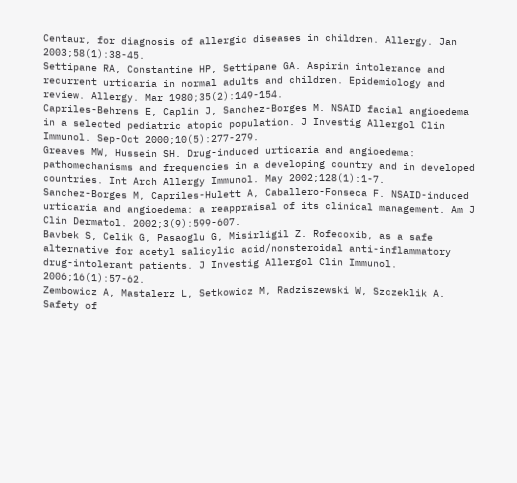Centaur, for diagnosis of allergic diseases in children. Allergy. Jan 2003;58(1):38-45.
Settipane RA, Constantine HP, Settipane GA. Aspirin intolerance and recurrent urticaria in normal adults and children. Epidemiology and review. Allergy. Mar 1980;35(2):149-154.
Capriles-Behrens E, Caplin J, Sanchez-Borges M. NSAID facial angioedema in a selected pediatric atopic population. J Investig Allergol Clin Immunol. Sep-Oct 2000;10(5):277-279.
Greaves MW, Hussein SH. Drug-induced urticaria and angioedema: pathomechanisms and frequencies in a developing country and in developed countries. Int Arch Allergy Immunol. May 2002;128(1):1-7.
Sanchez-Borges M, Capriles-Hulett A, Caballero-Fonseca F. NSAID-induced urticaria and angioedema: a reappraisal of its clinical management. Am J Clin Dermatol. 2002;3(9):599-607.
Bavbek S, Celik G, Pasaoglu G, Misirligil Z. Rofecoxib, as a safe alternative for acetyl salicylic acid/nonsteroidal anti-inflammatory drug-intolerant patients. J Investig Allergol Clin Immunol. 2006;16(1):57-62.
Zembowicz A, Mastalerz L, Setkowicz M, Radziszewski W, Szczeklik A. Safety of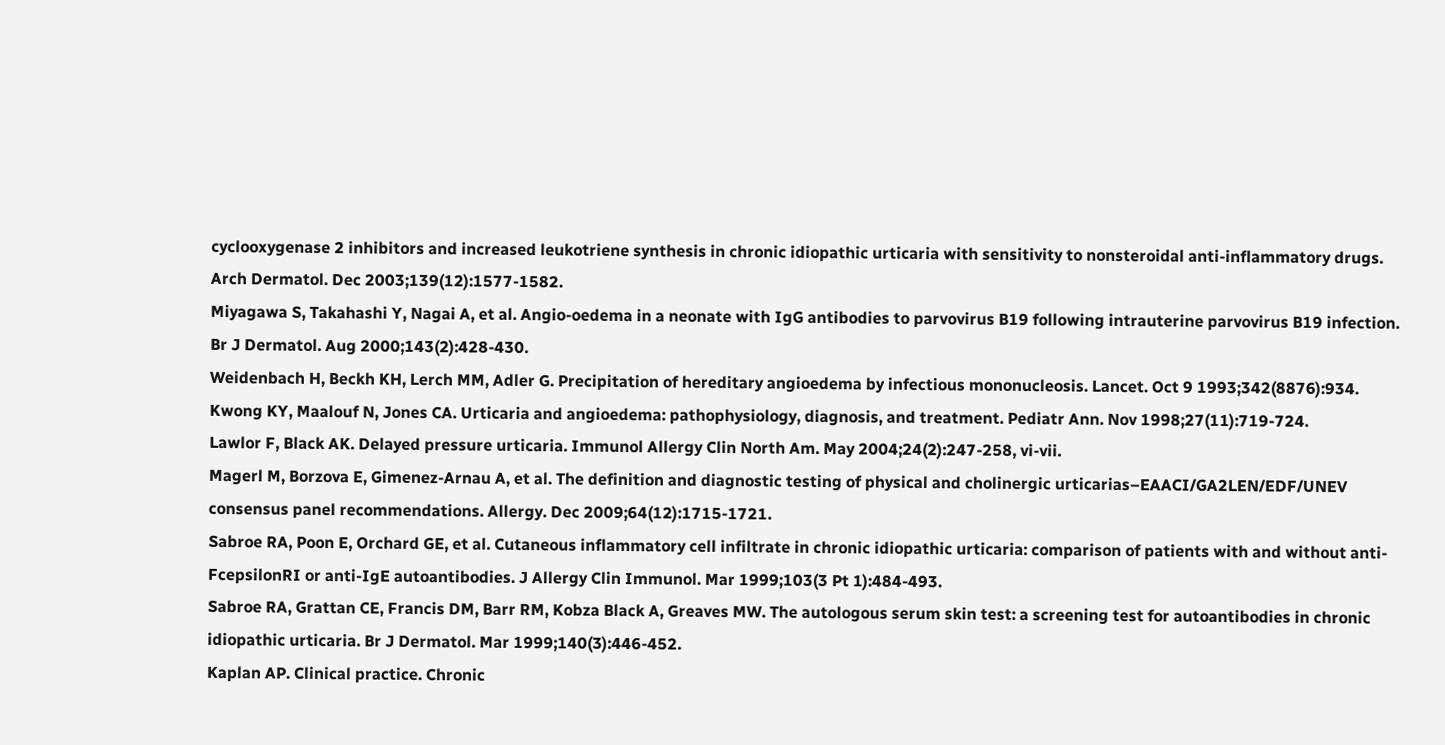cyclooxygenase 2 inhibitors and increased leukotriene synthesis in chronic idiopathic urticaria with sensitivity to nonsteroidal anti-inflammatory drugs. Arch Dermatol. Dec 2003;139(12):1577-1582.
Miyagawa S, Takahashi Y, Nagai A, et al. Angio-oedema in a neonate with IgG antibodies to parvovirus B19 following intrauterine parvovirus B19 infection. Br J Dermatol. Aug 2000;143(2):428-430.
Weidenbach H, Beckh KH, Lerch MM, Adler G. Precipitation of hereditary angioedema by infectious mononucleosis. Lancet. Oct 9 1993;342(8876):934.
Kwong KY, Maalouf N, Jones CA. Urticaria and angioedema: pathophysiology, diagnosis, and treatment. Pediatr Ann. Nov 1998;27(11):719-724.
Lawlor F, Black AK. Delayed pressure urticaria. Immunol Allergy Clin North Am. May 2004;24(2):247-258, vi-vii.
Magerl M, Borzova E, Gimenez-Arnau A, et al. The definition and diagnostic testing of physical and cholinergic urticarias–EAACI/GA2LEN/EDF/UNEV consensus panel recommendations. Allergy. Dec 2009;64(12):1715-1721.
Sabroe RA, Poon E, Orchard GE, et al. Cutaneous inflammatory cell infiltrate in chronic idiopathic urticaria: comparison of patients with and without anti-FcepsilonRI or anti-IgE autoantibodies. J Allergy Clin Immunol. Mar 1999;103(3 Pt 1):484-493.
Sabroe RA, Grattan CE, Francis DM, Barr RM, Kobza Black A, Greaves MW. The autologous serum skin test: a screening test for autoantibodies in chronic idiopathic urticaria. Br J Dermatol. Mar 1999;140(3):446-452.
Kaplan AP. Clinical practice. Chronic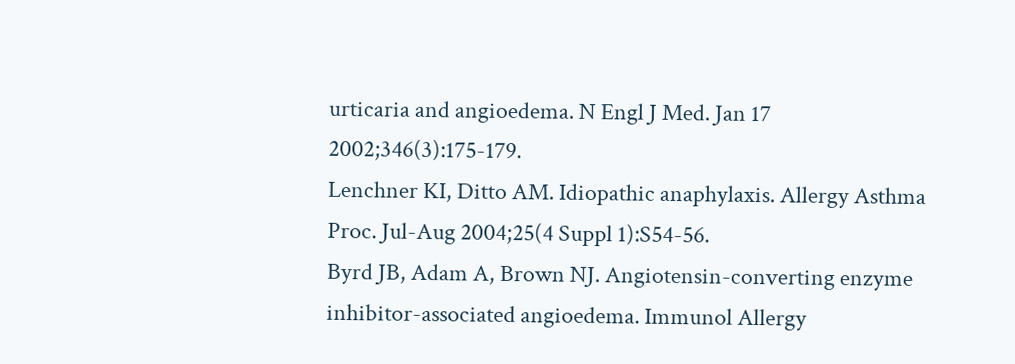urticaria and angioedema. N Engl J Med. Jan 17 2002;346(3):175-179.
Lenchner KI, Ditto AM. Idiopathic anaphylaxis. Allergy Asthma Proc. Jul-Aug 2004;25(4 Suppl 1):S54-56.
Byrd JB, Adam A, Brown NJ. Angiotensin-converting enzyme inhibitor-associated angioedema. Immunol Allergy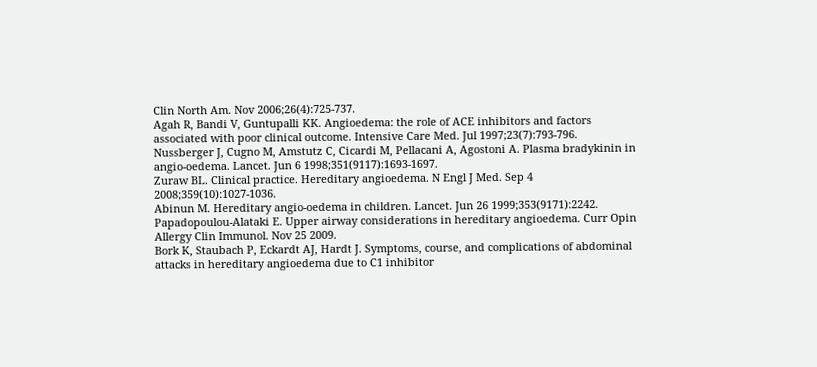Clin North Am. Nov 2006;26(4):725-737.
Agah R, Bandi V, Guntupalli KK. Angioedema: the role of ACE inhibitors and factors associated with poor clinical outcome. Intensive Care Med. Jul 1997;23(7):793-796.
Nussberger J, Cugno M, Amstutz C, Cicardi M, Pellacani A, Agostoni A. Plasma bradykinin in angio-oedema. Lancet. Jun 6 1998;351(9117):1693-1697.
Zuraw BL. Clinical practice. Hereditary angioedema. N Engl J Med. Sep 4 2008;359(10):1027-1036.
Abinun M. Hereditary angio-oedema in children. Lancet. Jun 26 1999;353(9171):2242.
Papadopoulou-Alataki E. Upper airway considerations in hereditary angioedema. Curr Opin Allergy Clin Immunol. Nov 25 2009.
Bork K, Staubach P, Eckardt AJ, Hardt J. Symptoms, course, and complications of abdominal attacks in hereditary angioedema due to C1 inhibitor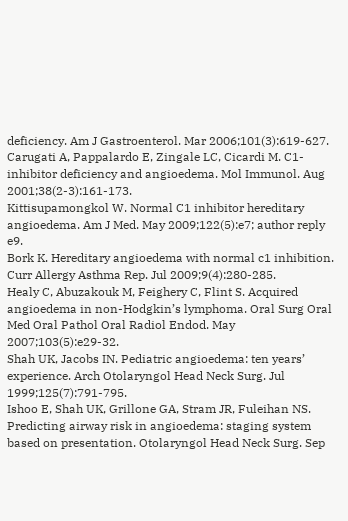deficiency. Am J Gastroenterol. Mar 2006;101(3):619-627.
Carugati A, Pappalardo E, Zingale LC, Cicardi M. C1-inhibitor deficiency and angioedema. Mol Immunol. Aug 2001;38(2-3):161-173.
Kittisupamongkol W. Normal C1 inhibitor hereditary angioedema. Am J Med. May 2009;122(5):e7; author reply e9.
Bork K. Hereditary angioedema with normal c1 inhibition. Curr Allergy Asthma Rep. Jul 2009;9(4):280-285.
Healy C, Abuzakouk M, Feighery C, Flint S. Acquired angioedema in non-Hodgkin’s lymphoma. Oral Surg Oral Med Oral Pathol Oral Radiol Endod. May 2007;103(5):e29-32.
Shah UK, Jacobs IN. Pediatric angioedema: ten years’ experience. Arch Otolaryngol Head Neck Surg. Jul 1999;125(7):791-795.
Ishoo E, Shah UK, Grillone GA, Stram JR, Fuleihan NS. Predicting airway risk in angioedema: staging system based on presentation. Otolaryngol Head Neck Surg. Sep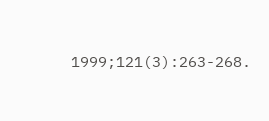1999;121(3):263-268.